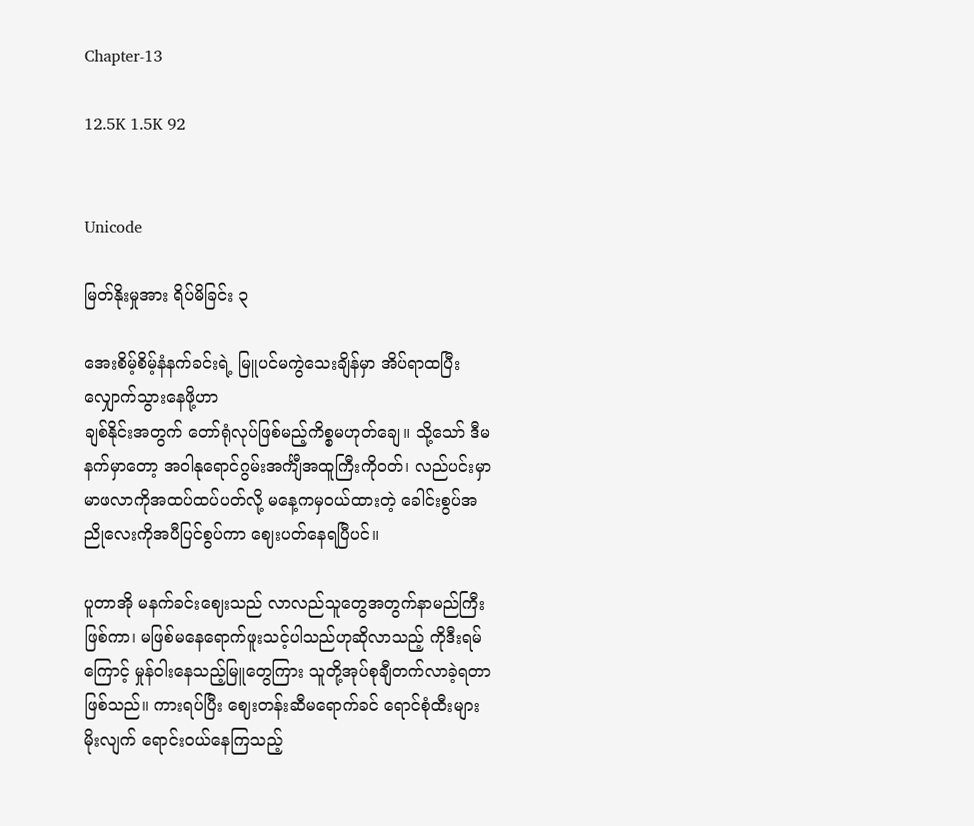Chapter-13

12.5K 1.5K 92


Unicode

မြတ်နိုးမှုအား ရိပ်မိခြင်း ၃

အေးစိမ့်စိမ့်နံနက်ခင်းရဲ့ မြူပင်မကွဲသေးချိန်မှာ အိပ်ရာထပြီး လျှောက်သွားနေဖို့ဟာ
ချစ်နိုင်းအတွက် တော်ရုံလုပ်ဖြစ်မည့်ကိစ္စမဟုတ်ချေ။ သို့သော် ဒီမနက်မှာတော့ အဝါနုရောင်ဂွမ်းအင်္ကျီအထူကြီးကိုဝတ်၊ လည်ပင်းမှာ မာဖလာကိုအထပ်ထပ်ပတ်လို့ မနေ့ကမှဝယ်ထားတဲ့ ခေါင်းစွပ်အညိုလေးကိုအပီပြင်စွပ်ကာ ဈေးပတ်နေရပြီပင်။

ပူတာအို မနက်ခင်းဈေးသည် လာလည်သူတွေအတွက်နာမည်ကြီးဖြစ်ကာ၊ မဖြစ်မနေရောက်ဖူးသင့်ပါသည်ဟုဆိုလာသည့် ကိုဒီးရမ်ကြောင့် မှုန်ဝါးနေသည့်မြူတွေကြား သူတို့အုပ်စုချီတက်လာခဲ့ရတာဖြစ်သည်။ ကားရပ်ပြီး ဈေးတန်းဆီမရောက်ခင် ရောင်စုံထီးများမိုးလျက် ရောင်းဝယ်နေကြသည့်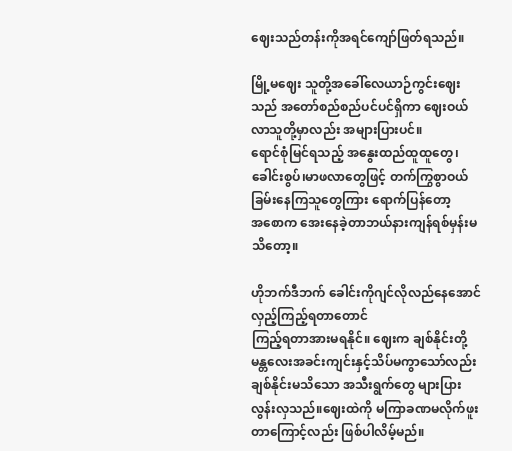ဈေးသည်တန်းကိုအရင်ကျော်ဖြတ်ရသည်။

မြို့မဈေး သူတို့အခေါ်လေယာဉ်ကွင်းဈေးသည် အတော်စည်စည်ပင်ပင်ရှိကာ ဈေးဝယ်လာသူတို့မှာလည်း အများပြားပင်။
ရောင်စုံမြင်ရသည့် အနွေးထည်ထူထူတွေ၊ခေါင်းစွပ်၊မာဖလာတွေဖြင့် တက်ကြွ‌စွာဝယ်ခြမ်းနေကြသူတွေကြား ရောက်ပြန်တော့
အစောက အေးနေခဲ့တာဘယ်နားကျန်ရစ်မှန်းမသိတော့။

ဟိုဘက်ဒီဘက် ခေါင်းကိုဂျင်လိုလည်နေအောင်လှည့်ကြည့်ရတာတောင်
ကြည့်ရတာအားမရနိုင်။ ဈေးက ချစ်နိုင်းတို့
မန္တလေးအခင်းကျင်းနှင့်သိပ်မကွာသော်လည်း ချစ်နိုင်းမသိသော အသီးရွက်တွေ များပြားလွန်းလှသည်။ဈေးထဲကို မကြာခဏမလိုက်ဖူးတာကြောင့်လည်း ဖြစ်ပါလိမ့်မည်။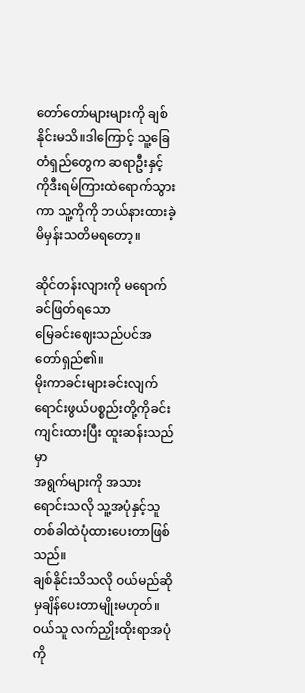တော်တော်များများကို ချစ်နိုင်းမသိ။ဒါကြောင့် သူ့ခြေတံရှည်တွေက ဆရာဦးနှင့် ကိုဒီးရမ်ကြားထဲရောက်သွားကာ သူ့ကိုကို ဘယ်နားထားခဲ့မိမှန်းသတိမရတော့။

ဆိုင်တန်းလျားကို မရောက်ခင်ဖြတ်ရသော
မြေခင်းဈေးသည်ပင်အတော်ရှည်၏။
မိုးကာခင်းများခင်းလျက် ရောင်းဖွယ်ပစ္စည်းတို့ကိုခင်းကျင်းထားပြီး ထူးဆန်းသည်မှာ
အရွက်များကို အသားရောင်းသလို သူ့အပုံနှင့်သူတစ်ခါထဲပုံထားပေးတာဖြစ်သည်။
ချစ်နိုင်းသိသလို ဝယ်မည်ဆိုမှချိန်ပေးတာမျိုးမဟုတ်။ဝယ်သူ လက်ညှိုးထိုးရာအပုံကို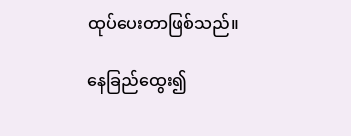ထုပ်ပေးတာဖြစ်သည်။

နေခြည်ထွေး၍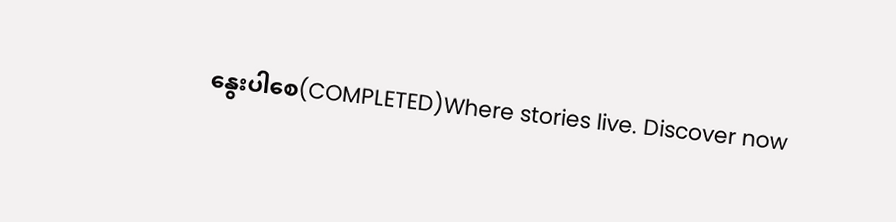နွေးပါစေ(COMPLETED)Where stories live. Discover now